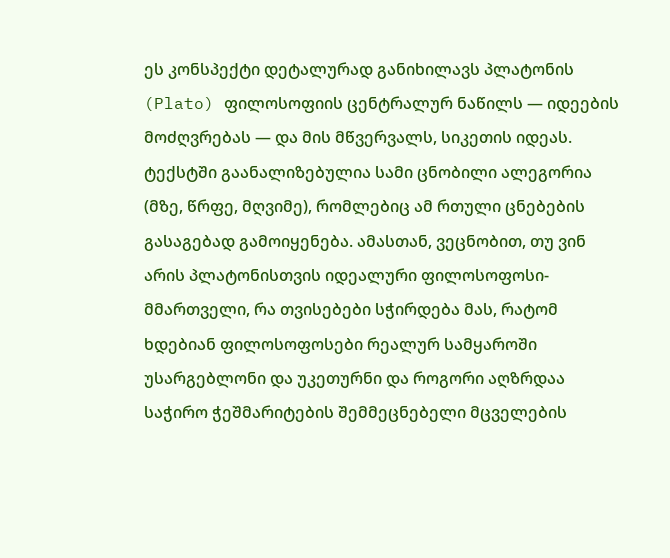ეს კონსპექტი დეტალურად განიხილავს პლატონის (Plato) ფილოსოფიის ცენტრალურ ნაწილს — იდეების მოძღვრებას — და მის მწვერვალს, სიკეთის იდეას. ტექსტში გაანალიზებულია სამი ცნობილი ალეგორია (მზე, წრფე, მღვიმე), რომლებიც ამ რთული ცნებების გასაგებად გამოიყენება. ამასთან, ვეცნობით, თუ ვინ არის პლატონისთვის იდეალური ფილოსოფოსი-მმართველი, რა თვისებები სჭირდება მას, რატომ ხდებიან ფილოსოფოსები რეალურ სამყაროში უსარგებლონი და უკეთურნი და როგორი აღზრდაა საჭირო ჭეშმარიტების შემმეცნებელი მცველების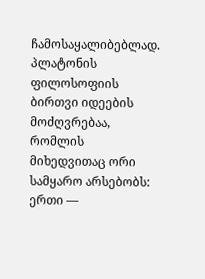ჩამოსაყალიბებლად.
პლატონის ფილოსოფიის ბირთვი იდეების მოძღვრებაა, რომლის მიხედვითაც ორი სამყარო არსებობს: ერთი —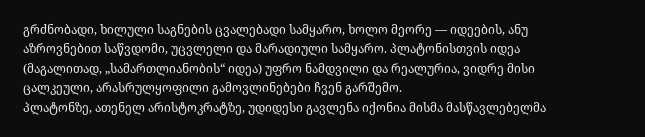გრძნობადი, ხილული საგნების ცვალებადი სამყარო, ხოლო მეორე — იდეების, ანუ აზროვნებით საწვდომი, უცვლელი და მარადიული სამყარო. პლატონისთვის იდეა (მაგალითად, „სამართლიანობის“ იდეა) უფრო ნამდვილი და რეალურია, ვიდრე მისი ცალკეული, არასრულყოფილი გამოვლინებები ჩვენ გარშემო.
პლატონზე, ათენელ არისტოკრატზე, უდიდესი გავლენა იქონია მისმა მასწავლებელმა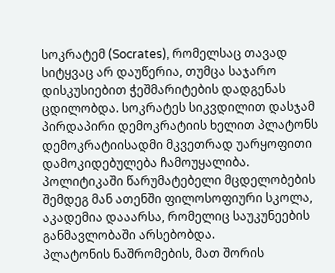სოკრატემ (Socrates), რომელსაც თავად სიტყვაც არ დაუწერია, თუმცა საჯარო დისკუსიებით ჭეშმარიტების დადგენას ცდილობდა. სოკრატეს სიკვდილით დასჯამ პირდაპირი დემოკრატიის ხელით პლატონს დემოკრატიისადმი მკვეთრად უარყოფითი დამოკიდებულება ჩამოუყალიბა. პოლიტიკაში წარუმატებელი მცდელობების შემდეგ მან ათენში ფილოსოფიური სკოლა, აკადემია დააარსა, რომელიც საუკუნეების განმავლობაში არსებობდა.
პლატონის ნაშრომების, მათ შორის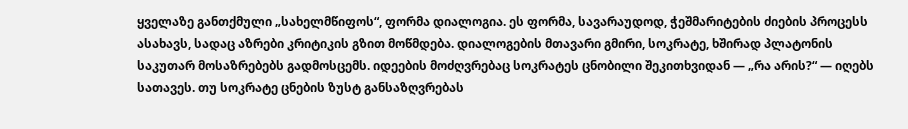ყველაზე განთქმული „სახელმწიფოს“, ფორმა დიალოგია. ეს ფორმა, სავარაუდოდ, ჭეშმარიტების ძიების პროცესს ასახავს, სადაც აზრები კრიტიკის გზით მოწმდება. დიალოგების მთავარი გმირი, სოკრატე, ხშირად პლატონის საკუთარ მოსაზრებებს გადმოსცემს. იდეების მოძღვრებაც სოკრატეს ცნობილი შეკითხვიდან — „რა არის?“ — იღებს სათავეს. თუ სოკრატე ცნების ზუსტ განსაზღვრებას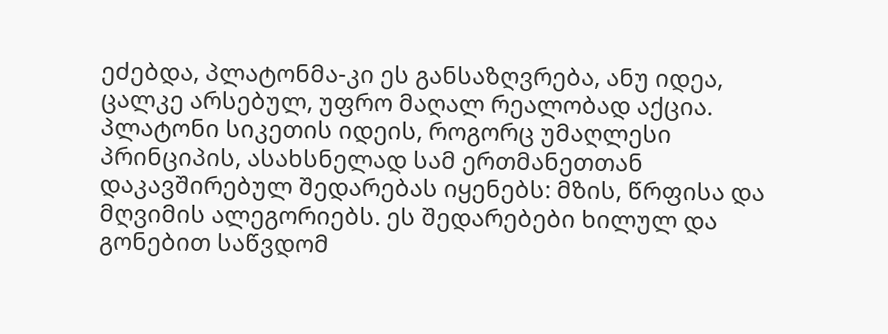ეძებდა, პლატონმა-კი ეს განსაზღვრება, ანუ იდეა, ცალკე არსებულ, უფრო მაღალ რეალობად აქცია.
პლატონი სიკეთის იდეის, როგორც უმაღლესი პრინციპის, ასახსნელად სამ ერთმანეთთან დაკავშირებულ შედარებას იყენებს: მზის, წრფისა და მღვიმის ალეგორიებს. ეს შედარებები ხილულ და გონებით საწვდომ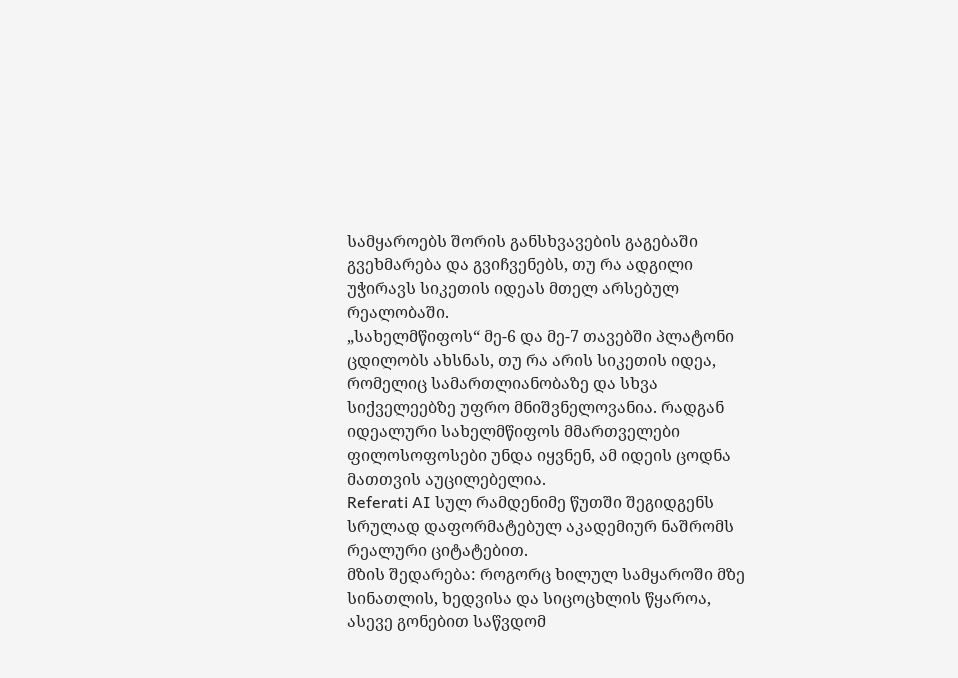სამყაროებს შორის განსხვავების გაგებაში გვეხმარება და გვიჩვენებს, თუ რა ადგილი უჭირავს სიკეთის იდეას მთელ არსებულ რეალობაში.
„სახელმწიფოს“ მე-6 და მე-7 თავებში პლატონი ცდილობს ახსნას, თუ რა არის სიკეთის იდეა, რომელიც სამართლიანობაზე და სხვა სიქველეებზე უფრო მნიშვნელოვანია. რადგან იდეალური სახელმწიფოს მმართველები ფილოსოფოსები უნდა იყვნენ, ამ იდეის ცოდნა მათთვის აუცილებელია.
Referati AI სულ რამდენიმე წუთში შეგიდგენს სრულად დაფორმატებულ აკადემიურ ნაშრომს რეალური ციტატებით.
მზის შედარება: როგორც ხილულ სამყაროში მზე სინათლის, ხედვისა და სიცოცხლის წყაროა, ასევე გონებით საწვდომ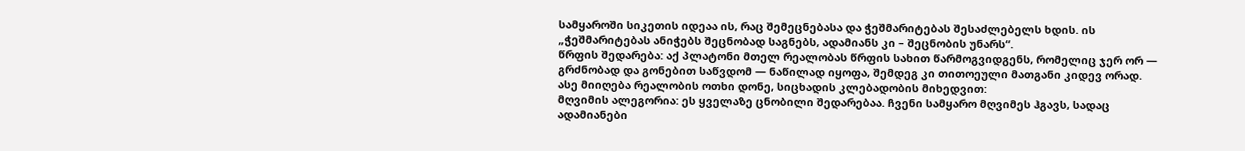სამყაროში სიკეთის იდეაა ის, რაც შემეცნებასა და ჭეშმარიტებას შესაძლებელს ხდის. ის „ჭეშმარიტებას ანიჭებს შეცნობად საგნებს, ადამიანს კი – შეცნობის უნარს“.
წრფის შედარება: აქ პლატონი მთელ რეალობას წრფის სახით წარმოგვიდგენს, რომელიც ჯერ ორ — გრძნობად და გონებით საწვდომ — ნაწილად იყოფა, შემდეგ კი თითოეული მათგანი კიდევ ორად. ასე მიიღება რეალობის ოთხი დონე, სიცხადის კლებადობის მიხედვით:
მღვიმის ალეგორია: ეს ყველაზე ცნობილი შედარებაა. ჩვენი სამყარო მღვიმეს ჰგავს, სადაც ადამიანები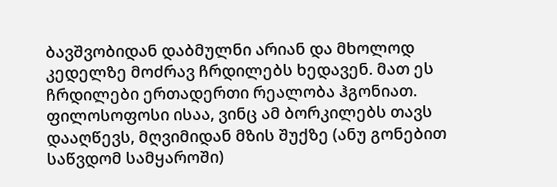ბავშვობიდან დაბმულნი არიან და მხოლოდ კედელზე მოძრავ ჩრდილებს ხედავენ. მათ ეს ჩრდილები ერთადერთი რეალობა ჰგონიათ. ფილოსოფოსი ისაა, ვინც ამ ბორკილებს თავს დააღწევს, მღვიმიდან მზის შუქზე (ანუ გონებით საწვდომ სამყაროში)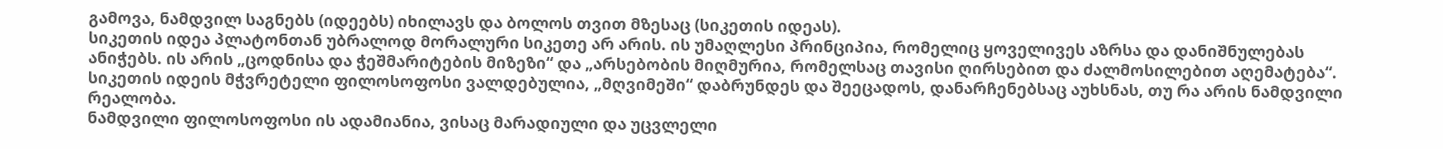გამოვა, ნამდვილ საგნებს (იდეებს) იხილავს და ბოლოს თვით მზესაც (სიკეთის იდეას).
სიკეთის იდეა პლატონთან უბრალოდ მორალური სიკეთე არ არის. ის უმაღლესი პრინციპია, რომელიც ყოველივეს აზრსა და დანიშნულებას ანიჭებს. ის არის „ცოდნისა და ჭეშმარიტების მიზეზი“ და „არსებობის მიღმურია, რომელსაც თავისი ღირსებით და ძალმოსილებით აღემატება“.
სიკეთის იდეის მჭვრეტელი ფილოსოფოსი ვალდებულია, „მღვიმეში“ დაბრუნდეს და შეეცადოს, დანარჩენებსაც აუხსნას, თუ რა არის ნამდვილი რეალობა.
ნამდვილი ფილოსოფოსი ის ადამიანია, ვისაც მარადიული და უცვლელი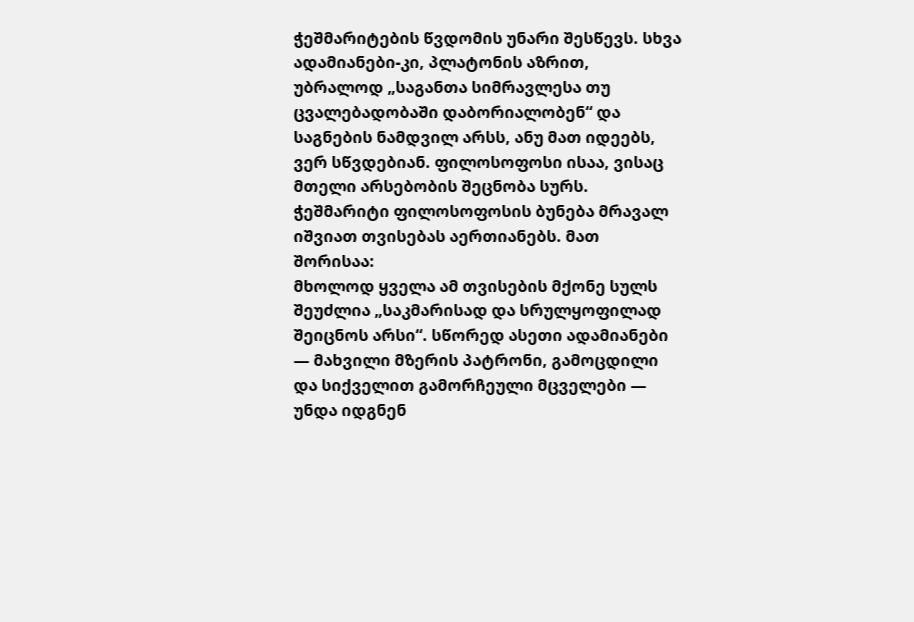ჭეშმარიტების წვდომის უნარი შესწევს. სხვა ადამიანები-კი, პლატონის აზრით, უბრალოდ „საგანთა სიმრავლესა თუ ცვალებადობაში დაბორიალობენ“ და საგნების ნამდვილ არსს, ანუ მათ იდეებს, ვერ სწვდებიან. ფილოსოფოსი ისაა, ვისაც მთელი არსებობის შეცნობა სურს.
ჭეშმარიტი ფილოსოფოსის ბუნება მრავალ იშვიათ თვისებას აერთიანებს. მათ შორისაა:
მხოლოდ ყველა ამ თვისების მქონე სულს შეუძლია „საკმარისად და სრულყოფილად შეიცნოს არსი“. სწორედ ასეთი ადამიანები — მახვილი მზერის პატრონი, გამოცდილი და სიქველით გამორჩეული მცველები — უნდა იდგნენ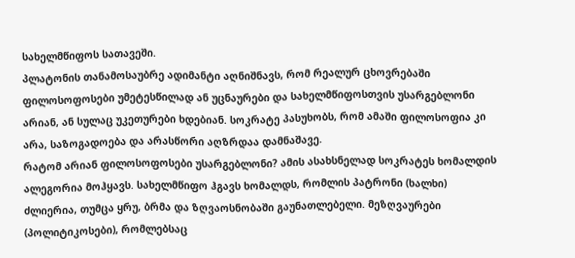სახელმწიფოს სათავეში.
პლატონის თანამოსაუბრე ადიმანტი აღნიშნავს, რომ რეალურ ცხოვრებაში ფილოსოფოსები უმეტესწილად ან უცნაურები და სახელმწიფოსთვის უსარგებლონი არიან, ან სულაც უკეთურები ხდებიან. სოკრატე პასუხობს, რომ ამაში ფილოსოფია კი არა, საზოგადოება და არასწორი აღზრდაა დამნაშავე.
რატომ არიან ფილოსოფოსები უსარგებლონი? ამის ასახსნელად სოკრატეს ხომალდის ალეგორია მოჰყავს. სახელმწიფო ჰგავს ხომალდს, რომლის პატრონი (ხალხი) ძლიერია, თუმცა ყრუ, ბრმა და ზღვაოსნობაში გაუნათლებელი. მეზღვაურები (პოლიტიკოსები), რომლებსაც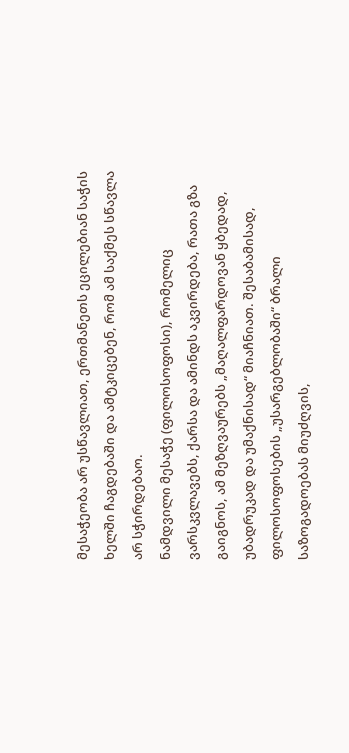მესაჭეობა არ უსწავლიათ, ერთმანეთს ეცილებიან საჭის ხელში ჩაგდებაში და ამტკიცებენ, რომ ამ საქმეს სწავლა არ სჭირდებაო.
ნამდვილი მესაჭე (ფილოსოფოსი), რომელიც ვარსკვლავებს, ქარსა და ამინდს აკვირდება, რათა გზა გაიგნოს, ამ მეზღვაურებს „მაღალფარდოვან ყბედად, უბადრუკად და უმაქნისად“ მიაჩნიათ. შესაბამისად, ფილოსოფოსების „უსარგებლობაში“ ბრალი საზოგადოებას მიუძღვის,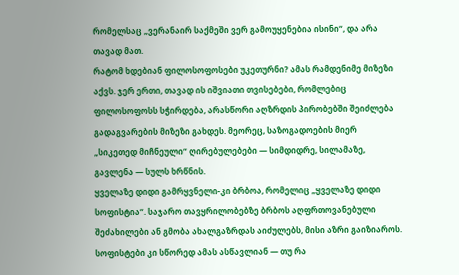რომელსაც „ვერანაირ საქმეში ვერ გამოუყენებია ისინი“, და არა თავად მათ.
რატომ ხდებიან ფილოსოფოსები უკეთურნი? ამას რამდენიმე მიზეზი აქვს. ჯერ ერთი, თავად ის იშვიათი თვისებები, რომლებიც ფილოსოფოსს სჭირდება, არასწორი აღზრდის პირობებში შეიძლება გადაგვარების მიზეზი გახდეს. მეორეც, საზოგადოების მიერ „სიკეთედ მიჩნეული“ ღირებულებები — სიმდიდრე, სილამაზე, გავლენა — სულს ხრწნის.
ყველაზე დიდი გამრყვნელი-კი ბრბოა, რომელიც „ყველაზე დიდი სოფისტია“. საჯარო თავყრილობებზე ბრბოს აღფრთოვანებული შეძახილები ან გმობა ახალგაზრდას აიძულებს, მისი აზრი გაიზიაროს. სოფისტები კი სწორედ ამას ასწავლიან — თუ რა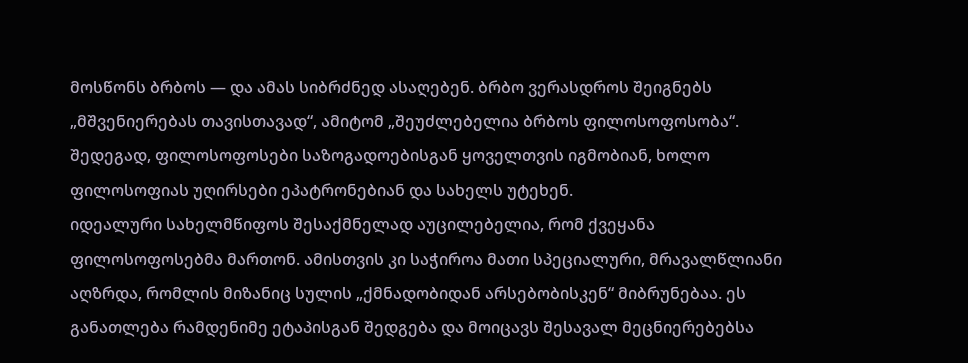მოსწონს ბრბოს — და ამას სიბრძნედ ასაღებენ. ბრბო ვერასდროს შეიგნებს „მშვენიერებას თავისთავად“, ამიტომ „შეუძლებელია ბრბოს ფილოსოფოსობა“. შედეგად, ფილოსოფოსები საზოგადოებისგან ყოველთვის იგმობიან, ხოლო ფილოსოფიას უღირსები ეპატრონებიან და სახელს უტეხენ.
იდეალური სახელმწიფოს შესაქმნელად აუცილებელია, რომ ქვეყანა ფილოსოფოსებმა მართონ. ამისთვის კი საჭიროა მათი სპეციალური, მრავალწლიანი აღზრდა, რომლის მიზანიც სულის „ქმნადობიდან არსებობისკენ“ მიბრუნებაა. ეს განათლება რამდენიმე ეტაპისგან შედგება და მოიცავს შესავალ მეცნიერებებსა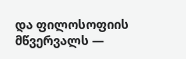და ფილოსოფიის მწვერვალს —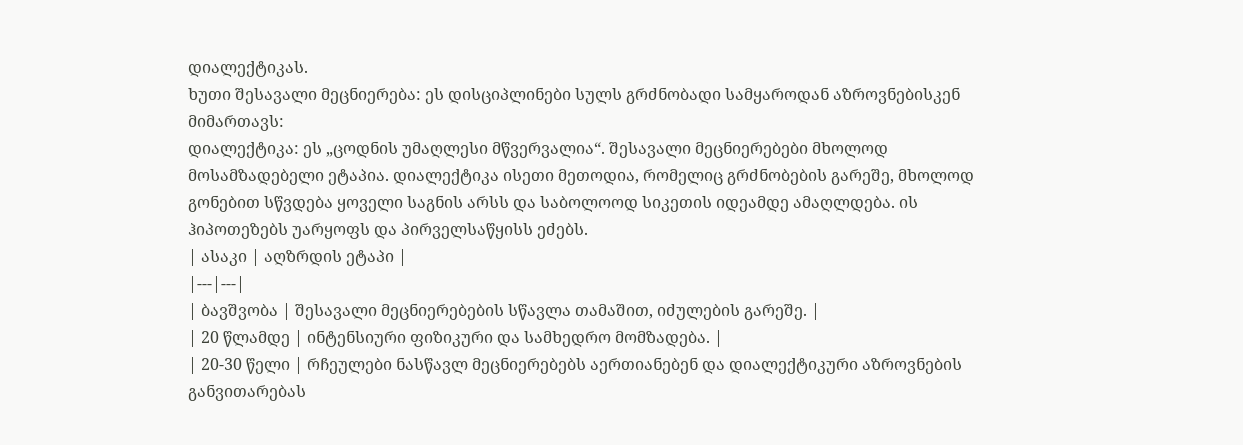დიალექტიკას.
ხუთი შესავალი მეცნიერება: ეს დისციპლინები სულს გრძნობადი სამყაროდან აზროვნებისკენ მიმართავს:
დიალექტიკა: ეს „ცოდნის უმაღლესი მწვერვალია“. შესავალი მეცნიერებები მხოლოდ მოსამზადებელი ეტაპია. დიალექტიკა ისეთი მეთოდია, რომელიც გრძნობების გარეშე, მხოლოდ გონებით სწვდება ყოველი საგნის არსს და საბოლოოდ სიკეთის იდეამდე ამაღლდება. ის ჰიპოთეზებს უარყოფს და პირველსაწყისს ეძებს.
| ასაკი | აღზრდის ეტაპი |
|---|---|
| ბავშვობა | შესავალი მეცნიერებების სწავლა თამაშით, იძულების გარეშე. |
| 20 წლამდე | ინტენსიური ფიზიკური და სამხედრო მომზადება. |
| 20-30 წელი | რჩეულები ნასწავლ მეცნიერებებს აერთიანებენ და დიალექტიკური აზროვნების განვითარებას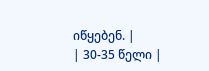იწყებენ. |
| 30-35 წელი |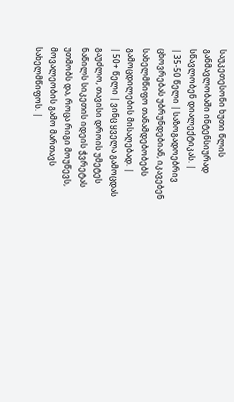საუკეთესონი ხუთი წლის განმავლობაში ინტენსიურად სწავლობენ დიალექტიკას. |
| 35-50 წელი | საზოგადოებრივ ცხოვრებას უბრუნდებიან, იკავებენ სახელმწიფო თანამდებობებს გამოცდილების მისაღებად. |
| 50+ წელი | ვინც ყველა გამოცდას გაუძლო, თავისი დროის უმეტეს ნაწილს სიკეთის იდეის ჭვრეტას უთმობს და, როცა რიგი მოუწევს, მოვალეობის გამო მართავს სახელმწიფოს. |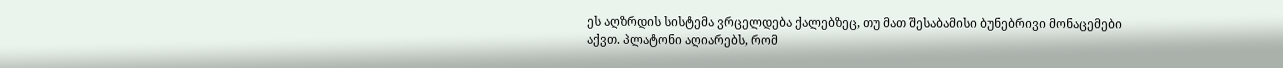ეს აღზრდის სისტემა ვრცელდება ქალებზეც, თუ მათ შესაბამისი ბუნებრივი მონაცემები აქვთ. პლატონი აღიარებს, რომ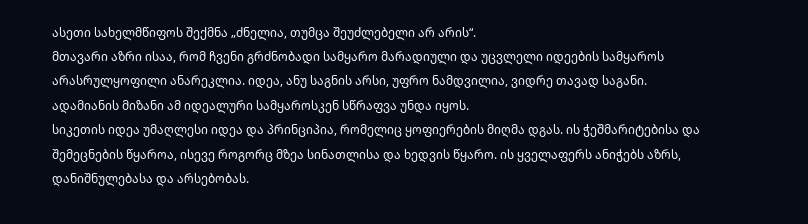ასეთი სახელმწიფოს შექმნა „ძნელია, თუმცა შეუძლებელი არ არის“.
მთავარი აზრი ისაა, რომ ჩვენი გრძნობადი სამყარო მარადიული და უცვლელი იდეების სამყაროს არასრულყოფილი ანარეკლია. იდეა, ანუ საგნის არსი, უფრო ნამდვილია, ვიდრე თავად საგანი. ადამიანის მიზანი ამ იდეალური სამყაროსკენ სწრაფვა უნდა იყოს.
სიკეთის იდეა უმაღლესი იდეა და პრინციპია, რომელიც ყოფიერების მიღმა დგას. ის ჭეშმარიტებისა და შემეცნების წყაროა, ისევე როგორც მზეა სინათლისა და ხედვის წყარო. ის ყველაფერს ანიჭებს აზრს, დანიშნულებასა და არსებობას.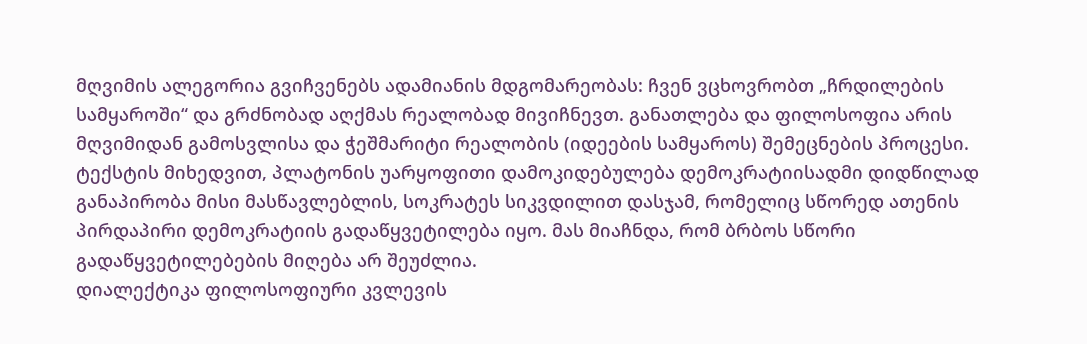მღვიმის ალეგორია გვიჩვენებს ადამიანის მდგომარეობას: ჩვენ ვცხოვრობთ „ჩრდილების სამყაროში“ და გრძნობად აღქმას რეალობად მივიჩნევთ. განათლება და ფილოსოფია არის მღვიმიდან გამოსვლისა და ჭეშმარიტი რეალობის (იდეების სამყაროს) შემეცნების პროცესი.
ტექსტის მიხედვით, პლატონის უარყოფითი დამოკიდებულება დემოკრატიისადმი დიდწილად განაპირობა მისი მასწავლებლის, სოკრატეს სიკვდილით დასჯამ, რომელიც სწორედ ათენის პირდაპირი დემოკრატიის გადაწყვეტილება იყო. მას მიაჩნდა, რომ ბრბოს სწორი გადაწყვეტილებების მიღება არ შეუძლია.
დიალექტიკა ფილოსოფიური კვლევის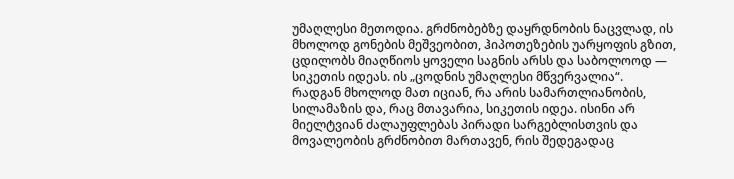უმაღლესი მეთოდია. გრძნობებზე დაყრდნობის ნაცვლად, ის მხოლოდ გონების მეშვეობით, ჰიპოთეზების უარყოფის გზით, ცდილობს მიაღწიოს ყოველი საგნის არსს და საბოლოოდ — სიკეთის იდეას. ის „ცოდნის უმაღლესი მწვერვალია“.
რადგან მხოლოდ მათ იციან, რა არის სამართლიანობის, სილამაზის და, რაც მთავარია, სიკეთის იდეა. ისინი არ მიელტვიან ძალაუფლებას პირადი სარგებლისთვის და მოვალეობის გრძნობით მართავენ, რის შედეგადაც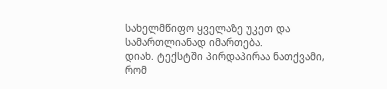სახელმწიფო ყველაზე უკეთ და სამართლიანად იმართება.
დიახ. ტექსტში პირდაპირაა ნათქვამი, რომ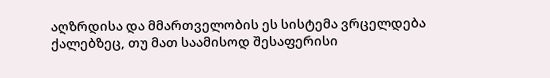აღზრდისა და მმართველობის ეს სისტემა ვრცელდება ქალებზეც, თუ მათ საამისოდ შესაფერისი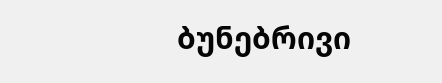ბუნებრივი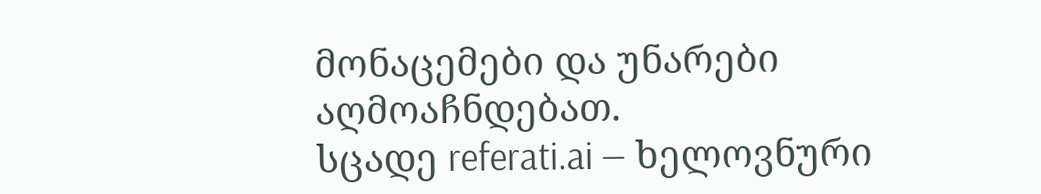მონაცემები და უნარები აღმოაჩნდებათ.
სცადე referati.ai — ხელოვნური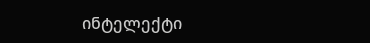ინტელექტი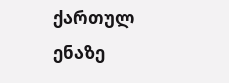ქართულ ენაზე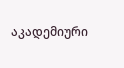აკადემიური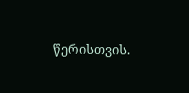წერისთვის.